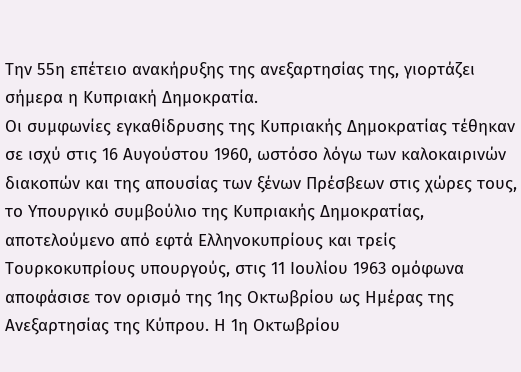Την 55η επέτειο ανακήρυξης της ανεξαρτησίας της, γιορτάζει σήμερα η Κυπριακή Δημοκρατία.
Οι συμφωνίες εγκαθίδρυσης της Κυπριακής Δημοκρατίας τέθηκαν σε ισχύ στις 16 Αυγούστου 1960, ωστόσο λόγω των καλοκαιρινών διακοπών και της απουσίας των ξένων Πρέσβεων στις χώρες τους, το Υπουργικό συμβούλιο της Κυπριακής Δημοκρατίας, αποτελούμενο από εφτά Ελληνοκυπρίους και τρείς Τουρκοκυπρίους υπουργούς, στις 11 Ιουλίου 1963 ομόφωνα αποφάσισε τον ορισμό της 1ης Οκτωβρίου ως Ημέρας της Ανεξαρτησίας της Κύπρου. Η 1η Οκτωβρίου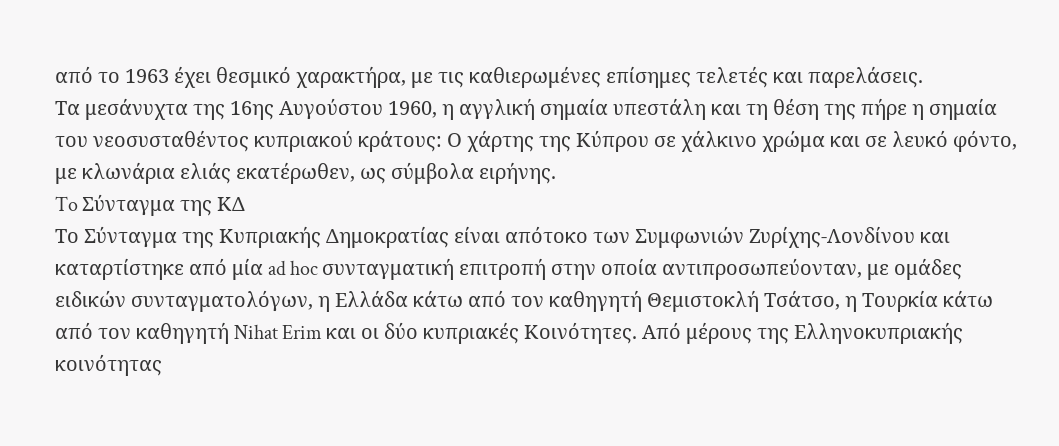από το 1963 έχει θεσμικό χαρακτήρα, με τις καθιερωμένες επίσημες τελετές και παρελάσεις.
Τα μεσάνυχτα της 16ης Αυγούστου 1960, η αγγλική σημαία υπεστάλη και τη θέση της πήρε η σημαία του νεοσυσταθέντος κυπριακού κράτους: Ο χάρτης της Κύπρου σε χάλκινο χρώμα και σε λευκό φόντο, με κλωνάρια ελιάς εκατέρωθεν, ως σύμβολα ειρήνης.
To Σύνταγμα της ΚΔ
Το Σύνταγμα της Κυπριακής Δημοκρατίας είναι απότοκο των Συμφωνιών Ζυρίχης-Λονδίνου και καταρτίστηκε από μία ad hoc συνταγματική επιτροπή στην οποία αντιπροσωπεύονταν, με ομάδες ειδικών συνταγματολόγων, η Ελλάδα κάτω από τον καθηγητή Θεμιστοκλή Τσάτσο, η Τουρκία κάτω από τον καθηγητή Nihat Erim και οι δύο κυπριακές Κοινότητες. Από μέρους της Ελληνοκυπριακής κοινότητας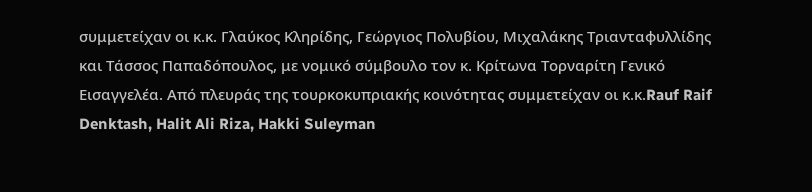συμμετείχαν οι κ.κ. Γλαύκος Κληρίδης, Γεώργιος Πολυβίου, Μιχαλάκης Τριανταφυλλίδης και Τάσσος Παπαδόπουλος, με νομικό σύμβουλο τον κ. Κρίτωνα Τορναρίτη Γενικό Εισαγγελέα. Από πλευράς της τουρκοκυπριακής κοινότητας συμμετείχαν οι κ.κ.Rauf Raif Denktash, Halit Ali Riza, Hakki Suleyman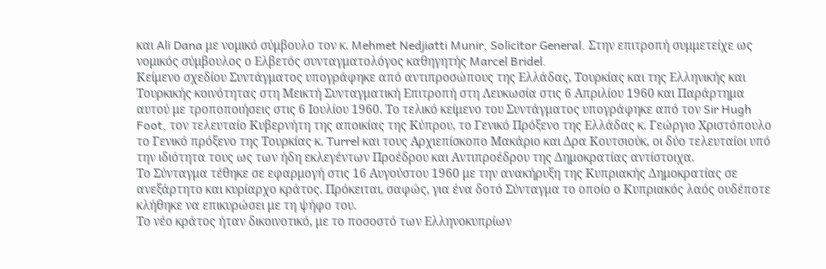και Ali Dana με νομικό σύμβουλο τον κ. Mehmet Nedjiatti Munir, Solicitor General. Στην επιτροπή συμμετείχε ως νομικός σύμβουλος ο Ελβετός συνταγματολόγος καθηγητής Marcel Bridel.
Κείμενο σχεδίου Συντάγματος υπογράφηκε από αντιπροσώπους της Ελλάδας, Τουρκίας και της Ελληνικής και Τουρκικής κοινότητας στη Μεικτή Συνταγματική Επιτροπή στη Λευκωσία στις 6 Απριλίου 1960 και Παράρτημα αυτού με τροποποιήσεις στις 6 Ιουλίου 1960. Το τελικό κείμενο του Συντάγματος υπογράφηκε από τον Sir Hugh Foot, τον τελευταίο Κυβερνήτη της αποικίας της Κύπρου, το Γενικό Πρόξενο της Ελλάδας κ. Γεώργιο Χριστόπουλο το Γενικό πρόξενο της Τουρκίας κ. Turrel και τους Αρχιεπίσκοπο Μακάριο και Δρα Κουτσιούκ, οι δύο τελευταίοι υπό την ιδιότητα τους ως των ήδη εκλεγέντων Προέδρου και Αντιπροέδρου της Δημοκρατίας αντίστοιχα.
Το Σύνταγμα τέθηκε σε εφαρμογή στις 16 Αυγούστου 1960 με την ανακήρυξη της Κυπριακής Δημοκρατίας σε ανεξάρτητο και κυρίαρχο κράτος. Πρόκειται, σαφώς, για ένα δοτό Σύνταγμα το οποίο ο Κυπριακός λαός ουδέποτε κλήθηκε να επικυρώσει με τη ψήφο του.
Το νέο κράτος ήταν δικοινοτικό, με το ποσοστό των Ελληνοκυπρίων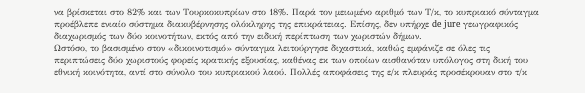να βρίσκεται στο 82% και των Τουρκοκυπρίων στο 18%. Παρά τον μειωμένο αριθμό των Τ/κ, το κυπριακό σύνταγμα προέβλεπε ενιαίο σύστημα διακυβέρνησης ολόκληρης της επικράτειας. Επίσης, δεν υπήρχε de jure γεωγραφικός διαχωρισμός των δύο κοινοτήτων, εκτός από την ειδική περίπτωση των χωριστών δήμων.
Ωστόσο, το βασισμένο στον «δικοινοτισμό» σύνταγμα λειτούργησε διχαστικά, καθώς εμφάνιζε σε όλες τις περιπτώσεις δύο χωριστούς φορείς κρατικής εξουσίας, καθένας εκ των οποίων αισθανόταν υπόλογος στη δική του εθνική κοινότητα, αντί στο σύνολο του κυπριακού λαού. Πολλές αποφάσεις της ε/κ πλευράς προσέκρουαν στο τ/κ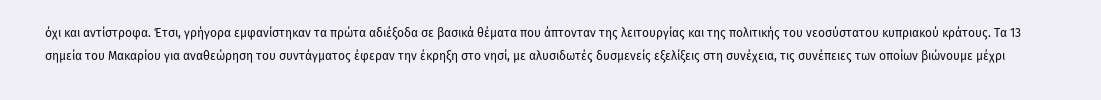όχι και αντίστροφα. Έτσι, γρήγορα εμφανίστηκαν τα πρώτα αδιέξοδα σε βασικά θέματα που άπτονταν της λειτουργίας και της πολιτικής του νεοσύστατου κυπριακού κράτους. Τα 13 σημεία του Μακαρίου για αναθεώρηση του συντάγματος έφεραν την έκρηξη στο νησί, με αλυσιδωτές δυσμενείς εξελίξεις στη συνέχεια, τις συνέπειες των οποίων βιώνουμε μέχρι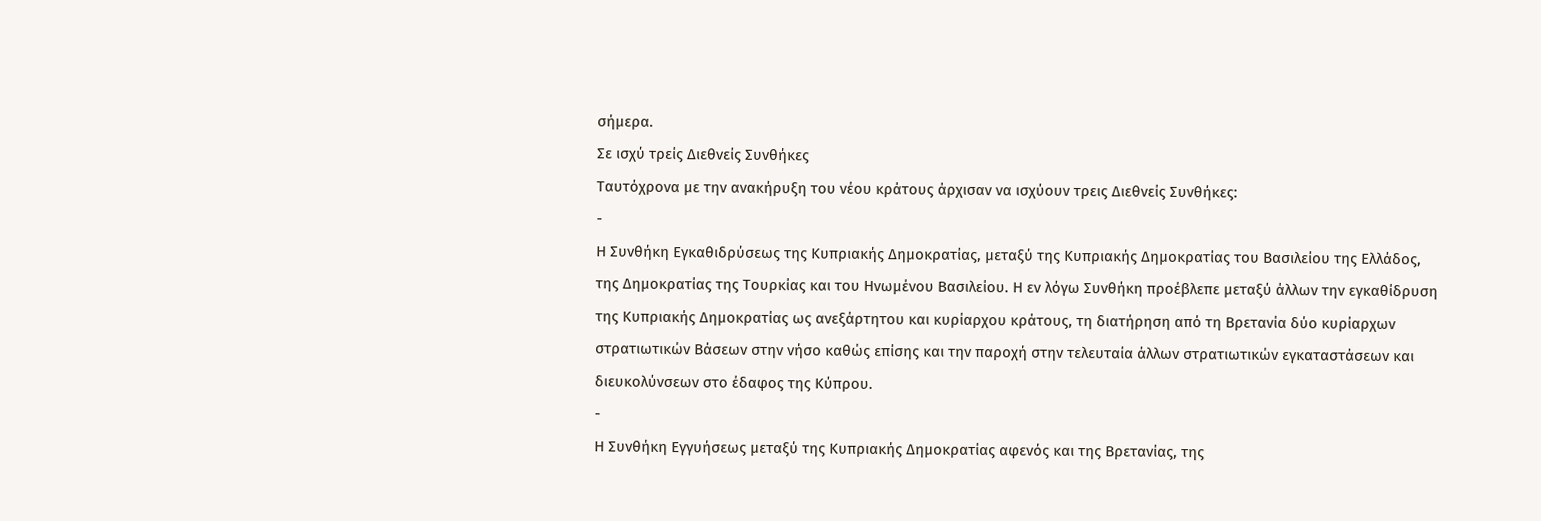σήμερα.
Σε ισχύ τρείς Διεθνείς Συνθήκες
Ταυτόχρονα με την ανακήρυξη του νέου κράτους άρχισαν να ισχύουν τρεις Διεθνείς Συνθήκες:
-
Η Συνθήκη Εγκαθιδρύσεως της Κυπριακής Δημοκρατίας, μεταξύ της Κυπριακής Δημοκρατίας του Βασιλείου της Ελλάδος, της Δημοκρατίας της Τουρκίας και του Ηνωμένου Βασιλείου. Η εν λόγω Συνθήκη προέβλεπε μεταξύ άλλων την εγκαθίδρυση της Κυπριακής Δημοκρατίας ως ανεξάρτητου και κυρίαρχου κράτους, τη διατήρηση από τη Βρετανία δύο κυρίαρχων στρατιωτικών Βάσεων στην νήσο καθώς επίσης και την παροχή στην τελευταία άλλων στρατιωτικών εγκαταστάσεων και διευκολύνσεων στο έδαφος της Κύπρου.
-
Η Συνθήκη Εγγυήσεως μεταξύ της Κυπριακής Δημοκρατίας αφενός και της Βρετανίας, της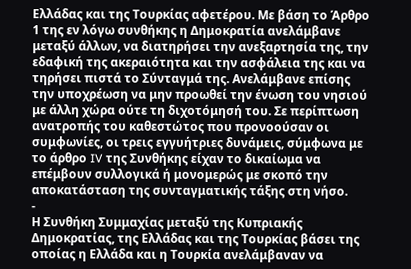Ελλάδας και της Τουρκίας αφετέρου. Με βάση το Άρθρο 1 της εν λόγω συνθήκης η Δημοκρατία ανελάμβανε μεταξύ άλλων, να διατηρήσει την ανεξαρτησία της, την εδαφική της ακεραιότητα και την ασφάλεια της και να τηρήσει πιστά το Σύνταγμά της. Ανελάμβανε επίσης την υποχρέωση να μην προωθεί την ένωση του νησιού με άλλη χώρα ούτε τη διχοτόμησή του. Σε περίπτωση ανατροπής του καθεστώτος που προνοούσαν οι συμφωνίες, οι τρεις εγγυήτριες δυνάμεις, σύμφωνα με το άρθρο IV της Συνθήκης είχαν το δικαίωμα να επέμβουν συλλογικά ή μονομερώς με σκοπό την αποκατάσταση της συνταγματικής τάξης στη νήσο.
-
Η Συνθήκη Συμμαχίας μεταξύ της Κυπριακής Δημοκρατίας, της Ελλάδας και της Τουρκίας βάσει της οποίας η Ελλάδα και η Τουρκία ανελάμβαναν να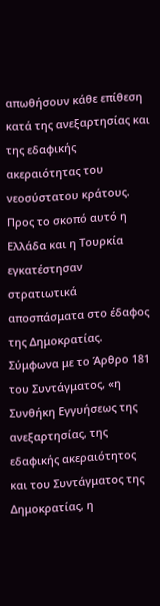απωθήσουν κάθε επίθεση κατά της ανεξαρτησίας και της εδαφικής ακεραιότητας του νεοσύστατου κράτους. Προς το σκοπό αυτό η Ελλάδα και η Τουρκία εγκατέστησαν στρατιωτικά αποσπάσματα στο έδαφος της Δημοκρατίας.
Σύμφωνα με το Άρθρο 181 του Συντάγματος, «η Συνθήκη Εγγυήσεως της ανεξαρτησίας, της εδαφικής ακεραιότητος και του Συντάγματος της Δημοκρατίας, η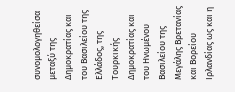συνομολογηθείσα μεταξύ της Δημοκρατίας και του Βασιλείου της Ελλάδος, της Τουρκικής Δημοκρατίας και του Ηνωμένου Βασιλείου της Μεγάλης Βρετανίας και Βορείου Ιρλανδίας ως και η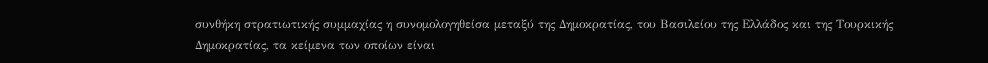συνθήκη στρατιωτικής συμμαχίας η συνομολογηθείσα μεταξύ της Δημοκρατίας, του Βασιλείου της Ελλάδος και της Τουρκικής Δημοκρατίας, τα κείμενα των οποίων είναι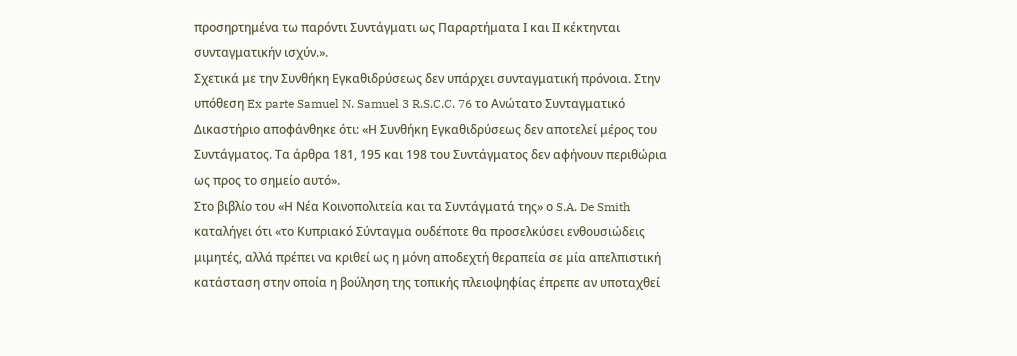προσηρτημένα τω παρόντι Συντάγματι ως Παραρτήματα Ι και ΙΙ κέκτηνται συνταγματικήν ισχύν.».
Σχετικά με την Συνθήκη Εγκαθιδρύσεως δεν υπάρχει συνταγματική πρόνοια. Στην υπόθεση Ex parte Samuel N. Samuel 3 R.S.C.C. 76 το Ανώτατο Συνταγματικό Δικαστήριο αποφάνθηκε ότι: «Η Συνθήκη Εγκαθιδρύσεως δεν αποτελεί μέρος του Συντάγματος. Τα άρθρα 181, 195 και 198 του Συντάγματος δεν αφήνουν περιθώρια ως προς το σημείο αυτό».
Στο βιβλίο του «Η Νέα Κοινοπολιτεία και τα Συντάγματά της» ο S.A. De Smith καταλήγει ότι «το Κυπριακό Σύνταγμα ουδέποτε θα προσελκύσει ενθουσιώδεις μιμητές, αλλά πρέπει να κριθεί ως η μόνη αποδεχτή θεραπεία σε μία απελπιστική κατάσταση στην οποία η βούληση της τοπικής πλειοψηφίας έπρεπε αν υποταχθεί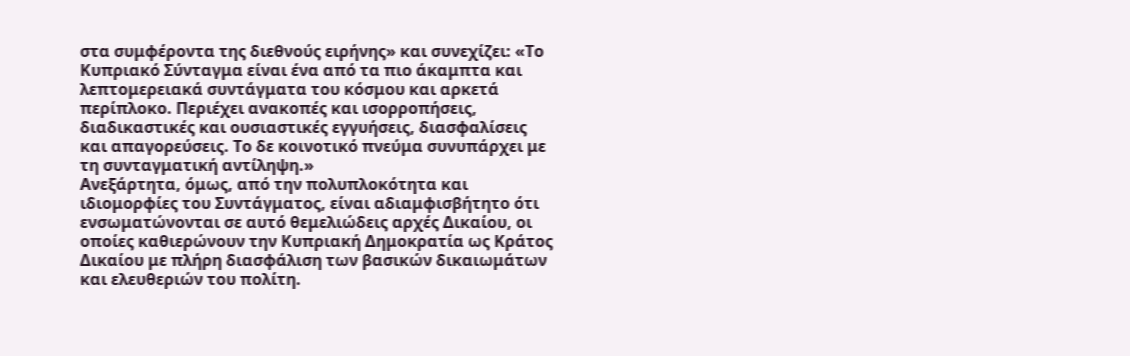στα συμφέροντα της διεθνούς ειρήνης» και συνεχίζει: «Το Κυπριακό Σύνταγμα είναι ένα από τα πιο άκαμπτα και λεπτομερειακά συντάγματα του κόσμου και αρκετά περίπλοκο. Περιέχει ανακοπές και ισορροπήσεις, διαδικαστικές και ουσιαστικές εγγυήσεις, διασφαλίσεις και απαγορεύσεις. Το δε κοινοτικό πνεύμα συνυπάρχει με τη συνταγματική αντίληψη.»
Ανεξάρτητα, όμως, από την πολυπλοκότητα και ιδιομορφίες του Συντάγματος, είναι αδιαμφισβήτητο ότι ενσωματώνονται σε αυτό θεμελιώδεις αρχές Δικαίου, οι οποίες καθιερώνουν την Κυπριακή Δημοκρατία ως Κράτος Δικαίου με πλήρη διασφάλιση των βασικών δικαιωμάτων και ελευθεριών του πολίτη.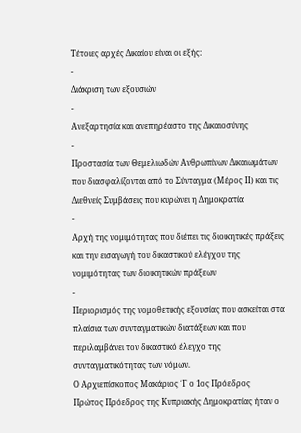Τέτοιες αρχές Δικαίου είναι οι εξής:
-
Διάκριση των εξουσιών
-
Ανεξαρτησία και ανεπηρέαστο της Δικαιοσύνης
-
Προστασία των Θεμελιωδών Ανθρωπίνων Δικαιωμάτων που διασφαλίζονται από το Σύνταγμα (Μέρος ΙΙ) και τις Διεθνείς Συμβάσεις που κυρώνει η Δημοκρατία
-
Αρχή της νομιμότητας που διέπει τις διοικητικές πράξεις και την εισαγωγή του δικαστικού ελέγχου της νομιμότητας των διοικητικών πράξεων
-
Περιορισμός της νομοθετικής εξουσίας που ασκείται στα πλαίσια των συνταγματικών διατάξεων και που περιλαμβάνει τον δικαστικό έλεγχο της συνταγματικότητας των νόμων.
Ο Αρχιεπίσκοπος Μακάριος ΄Γ ο 1ος Πρόεδρος
Πρώτος Πρόεδρος της Κυπριακής Δημοκρατίας ήταν ο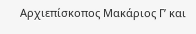Αρχιεπίσκοπος Μακάριος Γ’ και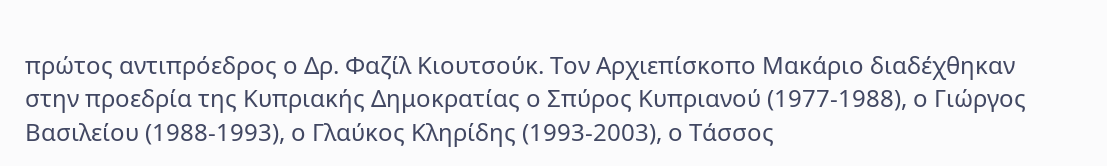πρώτος αντιπρόεδρος ο Δρ. Φαζίλ Κιουτσούκ. Τον Αρχιεπίσκοπο Μακάριο διαδέχθηκαν στην προεδρία της Κυπριακής Δημοκρατίας ο Σπύρος Κυπριανού (1977-1988), ο Γιώργος Βασιλείου (1988-1993), ο Γλαύκος Κληρίδης (1993-2003), ο Τάσσος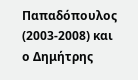Παπαδόπουλος (2003-2008) και ο Δημήτρης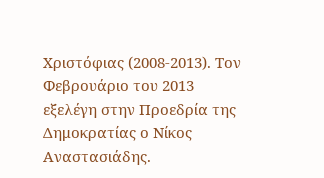Χριστόφιας (2008-2013). Τον Φεβρουάριο του 2013 εξελέγη στην Προεδρία της Δημοκρατίας ο Νίκος Αναστασιάδης.